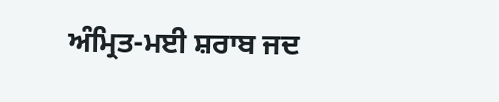ਅੰਮ੍ਰਿਤ-ਮਈ ਸ਼ਰਾਬ ਜਦ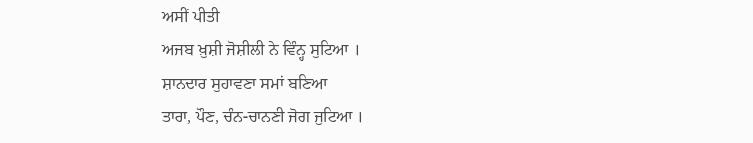ਅਸੀਂ ਪੀਤੀ
ਅਜਬ ਖ਼ੁਸ਼ੀ ਜੋਸ਼ੀਲੀ ਨੇ ਵਿੰਨ੍ਹ ਸੁਟਿਆ ।
ਸ਼ਾਨਦਾਰ ਸੁਹਾਵਣਾ ਸਮਾਂ ਬਣਿਆ
ਤਾਰਾ, ਪੌਣ, ਚੰਨ-ਚਾਨਣੀ ਜੋਗ ਜੁਟਿਆ ।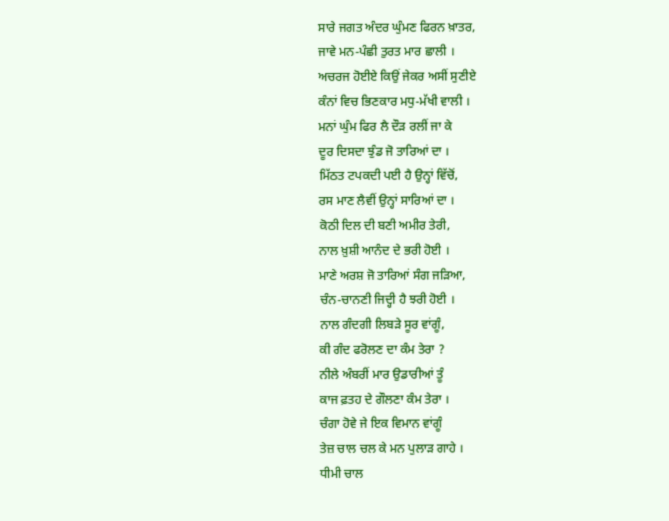ਸਾਰੇ ਜਗਤ ਅੰਦਰ ਘੁੰਮਣ ਫਿਰਨ ਖ਼ਾਤਰ,
ਜਾਵੇ ਮਨ-ਪੰਛੀ ਤੁਰਤ ਮਾਰ ਛਾਲੀ ।
ਅਚਰਜ ਹੋਈਏ ਕਿਉਂ ਜੇਕਰ ਅਸੀਂ ਸੁਣੀਏ
ਕੰਨਾਂ ਵਿਚ ਭਿਣਕਾਰ ਮਧੁ-ਮੱਖੀ ਵਾਲੀ ।
ਮਨਾਂ ਘੁੰਮ ਫਿਰ ਲੈ ਦੌੜ ਰਲੀਂ ਜਾ ਕੇ
ਦੂਰ ਦਿਸਦਾ ਝੁੰਡ ਜੋ ਤਾਰਿਆਂ ਦਾ ।
ਮਿੱਠਤ ਟਪਕਦੀ ਪਈ ਹੈ ਉਨ੍ਹਾਂ ਵਿੱਚੋਂ,
ਰਸ ਮਾਣ ਲੈਵੀਂ ਉਨ੍ਹਾਂ ਸਾਰਿਆਂ ਦਾ ।
ਕੋਠੀ ਦਿਲ ਦੀ ਬਣੀ ਅਮੀਰ ਤੇਰੀ,
ਨਾਲ ਖ਼ੁਸ਼ੀ ਆਨੰਦ ਦੇ ਭਰੀ ਹੋਈ ।
ਮਾਣੇ ਅਰਸ਼ ਜੋ ਤਾਰਿਆਂ ਸੰਗ ਜੜਿਆ,
ਚੰਨ-ਚਾਨਣੀ ਜਿਦ੍ਹੀ ਹੈ ਝਰੀ ਹੋਈ ।
ਨਾਲ ਗੰਦਗੀ ਲਿਬੜੇ ਸੂਰ ਵਾਂਗੂੰ,
ਕੀ ਗੰਦ ਫਰੋਲਣ ਦਾ ਕੰਮ ਤੇਰਾ ?
ਨੀਲੇ ਅੰਬਰੀਂ ਮਾਰ ਉਡਾਰੀਆਂ ਤੂੰ
ਕਾਜ ਫ਼ਤਹ ਦੇ ਗੌਲਣਾ ਕੰਮ ਤੇਰਾ ।
ਚੰਗਾ ਹੋਵੇ ਜੇ ਇਕ ਵਿਮਾਨ ਵਾਂਗੂੰ
ਤੇਜ਼ ਚਾਲ ਚਲ ਕੇ ਮਨ ਪੁਲਾੜ ਗਾਹੇ ।
ਧੀਮੀ ਚਾਲ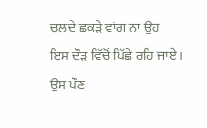ਚਲਦੇ ਛਕੜੇ ਵਾਂਗ ਨਾ ਉਹ
ਇਸ ਦੌੜ ਵਿੱਚੋਂ ਪਿੱਛੇ ਰਹਿ ਜਾਏ ।
ਉਸ ਪੌਣ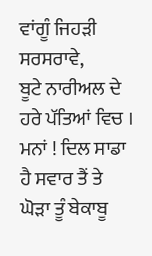ਵਾਂਗੂੰ ਜਿਹੜੀ ਸਰਸਰਾਵੇ,
ਬੂਟੇ ਨਾਰੀਅਲ ਦੇ ਹਰੇ ਪੱਤਿਆਂ ਵਿਚ ।
ਮਨਾਂ ! ਦਿਲ ਸਾਡਾ ਹੈ ਸਵਾਰ ਤੈਂ ਤੇ
ਘੋੜਾ ਤੂੰ ਬੇਕਾਬੂ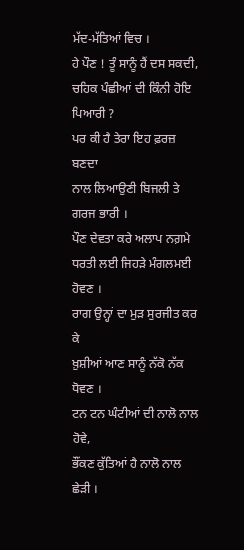ਮੱਦ-ਮੱਤਿਆਂ ਵਿਚ ।
ਹੇ ਪੌਣ ! ਤੂੰ ਸਾਨੂੰ ਹੈਂ ਦਸ ਸਕਦੀ,
ਚਹਿਕ ਪੰਛੀਆਂ ਦੀ ਕਿੰਨੀ ਹੋਇ ਪਿਆਰੀ ?
ਪਰ ਕੀ ਹੈ ਤੇਰਾ ਇਹ ਫ਼ਰਜ਼ ਬਣਦਾ
ਨਾਲ ਲਿਆਉਣੀ ਬਿਜਲੀ ਤੇ ਗਰਜ ਭਾਰੀ ।
ਪੌਣ ਦੇਵਤਾ ਕਰੇ ਅਲਾਪ ਨਗ਼ਮੇ
ਧਰਤੀ ਲਈ ਜਿਹੜੇ ਮੰਗਲਮਈ ਹੋਵਣ ।
ਰਾਗ ਉਨ੍ਹਾਂ ਦਾ ਮੁੜ ਸੁਰਜੀਤ ਕਰ ਕੇ
ਖ਼ੁਸ਼ੀਆਂ ਆਣ ਸਾਨੂੰ ਨੱਕੋ ਨੱਕ ਧੋਵਣ ।
ਟਨ ਟਨ ਘੰਟੀਆਂ ਦੀ ਨਾਲੋ ਨਾਲ ਹੋਵੇ,
ਭੌਂਕਣ ਕੁੱਤਿਆਂ ਹੈ ਨਾਲੋ ਨਾਲ ਛੇੜੀ ।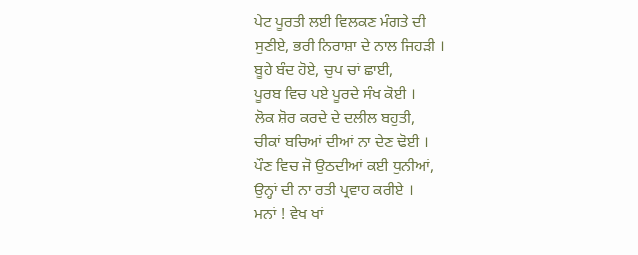ਪੇਟ ਪੂਰਤੀ ਲਈ ਵਿਲਕਣ ਮੰਗਤੇ ਦੀ
ਸੁਣੀਏ, ਭਰੀ ਨਿਰਾਸ਼ਾ ਦੇ ਨਾਲ ਜਿਹੜੀ ।
ਬੂਹੇ ਬੰਦ ਹੋਏ, ਚੁਪ ਚਾਂ ਛਾਈ,
ਪੂਰਬ ਵਿਚ ਪਏ ਪੂਰਦੇ ਸੰਖ ਕੋਈ ।
ਲੋਕ ਸ਼ੋਰ ਕਰਦੇ ਦੇ ਦਲੀਲ ਬਹੁਤੀ,
ਚੀਕਾਂ ਬਚਿਆਂ ਦੀਆਂ ਨਾ ਦੇਣ ਢੋਈ ।
ਪੌਣ ਵਿਚ ਜੋ ਉਠਦੀਆਂ ਕਈ ਧੁਨੀਆਂ,
ਉਨ੍ਹਾਂ ਦੀ ਨਾ ਰਤੀ ਪ੍ਰਵਾਹ ਕਰੀਏ ।
ਮਨਾਂ ! ਵੇਖ ਖਾਂ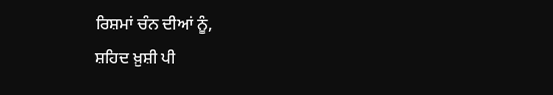ਰਿਸ਼ਮਾਂ ਚੰਨ ਦੀਆਂ ਨੂੰ,
ਸ਼ਹਿਦ ਖ਼ੁਸ਼ੀ ਪੀ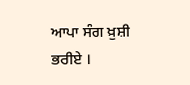ਆਪਾ ਸੰਗ ਖ਼ੁਸ਼ੀ ਭਰੀਏ ।